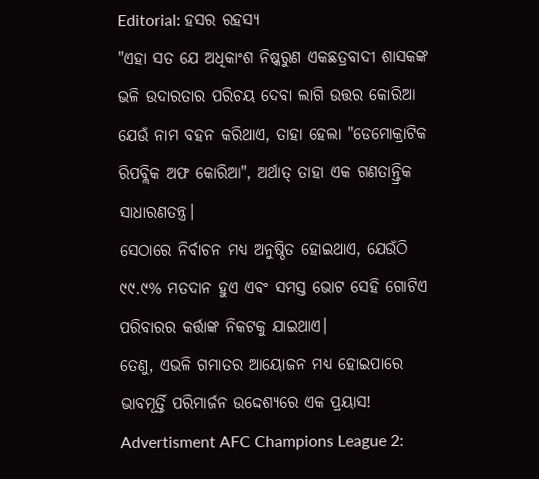Editorial: ହସର ରହସ୍ୟ
"ଏହା ସତ ଯେ ଅଧିକାଂଶ ନିଷ୍କରୁଣ ଏକଛତ୍ରବାଦୀ ଶାସକଙ୍କ ଭଳି ଉଦାରତାର ପରିଚୟ ଦେବା ଲାଗି ଉତ୍ତର କୋରିଆ ଯେଉଁ ନାମ ବହନ କରିଥାଏ, ତାହା ହେଲା "ଡେମୋକ୍ରାଟିକ ରିପବ୍ଲିକ ଅଫ କୋରିଆ", ଅର୍ଥାତ୍ ତାହା ଏକ ଗଣତାନ୍ତ୍ରିକ ସାଧାରଣତନ୍ତ୍ର।
ସେଠାରେ ନିର୍ବାଚନ ମଧ୍ୟ ଅନୁଷ୍ଠିତ ହୋଇଥାଏ, ଯେଉଁଠି ୯୯.୯% ମତଦାନ ହୁଏ ଏବଂ ସମସ୍ତ ଭୋଟ ସେହି ଗୋଟିଏ ପରିବାରର କର୍ତ୍ତାଙ୍କ ନିକଟକୁ ଯାଇଥାଏ।
ତେଣୁ, ଏଭଳି ଗମାତର ଆୟୋଜନ ମଧ୍ୟ ହୋଇପାରେ ଭାବମୂର୍ତ୍ତି ପରିମାର୍ଜନ ଉଦ୍ଦେଶ୍ୟରେ ଏକ ପ୍ରୟାସ!
Advertisment AFC Champions League 2: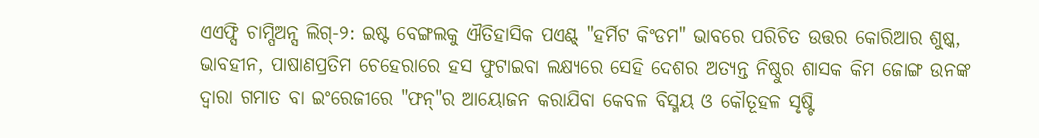ଏଏଫ୍ସି ଚାମ୍ପିଅନ୍ସ ଲିଗ୍-୨: ଇଷ୍ଟ ବେଙ୍ଗଲକୁ ଐତିହାସିକ ପଏଣ୍ଟ୍ "ହର୍ମିଟ କିଂଡମ" ଭାବରେ ପରିଚିତ ଉତ୍ତର କୋରିଆର ଶୁଷ୍କ, ଭାବହୀନ, ପାଷାଣପ୍ରତିମ ଚେହେରାରେ ହସ ଫୁଟାଇବା ଲକ୍ଷ୍ୟରେ ସେହି ଦେଶର ଅତ୍ୟନ୍ତ ନିଷ୍ଠୁର ଶାସକ କିମ ଜୋଙ୍ଗ ଉନଙ୍କ ଦ୍ବାରା ଗମାତ ବା ଇଂରେଜୀରେ "ଫନ୍"ର ଆୟୋଜନ କରାଯିବା କେବଳ ବିସ୍ମୟ ଓ କୌତୂହଳ ସୃଷ୍ଟି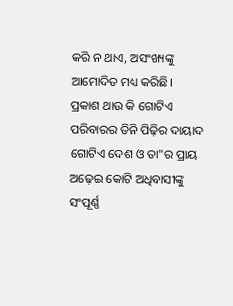କରି ନ ଥାଏ, ଅସଂଖ୍ୟଙ୍କୁ ଆମୋଦିତ ମଧ୍ୟ କରିଛି।
ପ୍ରକାଶ ଥାଉ କି ଗୋଟିଏ ପରିବାରର ତିନି ପିଢ଼ିର ଦାୟାଦ ଗୋଟିଏ ଦେଶ ଓ ତା"ର ପ୍ରାୟ ଅଢ଼େଇ କୋଟି ଅଧିବାସୀଙ୍କୁ ସଂପୂର୍ଣ୍ଣ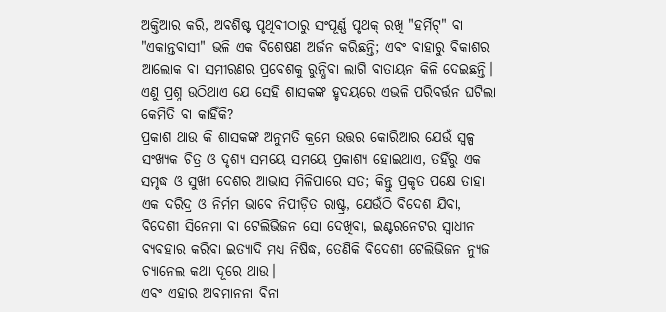ଅକ୍ତିଆର କରି, ଅବଶିଷ୍ଟ ପୃଥିବୀଠାରୁ ସଂପୂର୍ଣ୍ଣ ପୃଥକ୍ ରଖି "ହର୍ମିଟ୍" ବା "ଏକାନ୍ତବାସୀ" ଭଳି ଏକ ବିଶେଷଣ ଅର୍ଜନ କରିଛନ୍ତି; ଏବଂ ବାହାରୁ ବିକାଶର ଆଲୋକ ବା ସମୀରଣର ପ୍ରବେଶକୁ ରୁନ୍ଧିବା ଲାଗି ବାତାୟନ କିଳି ଦେଇଛନ୍ତି।
ଏଣୁ ପ୍ରଶ୍ନ ଉଠିଥାଏ ଯେ ସେହି ଶାସକଙ୍କ ହୃଦୟରେ ଏଭଳି ପରିବର୍ତ୍ତନ ଘଟିଲା କେମିତି ବା କାହିଁକି?
ପ୍ରକାଶ ଥାଉ କି ଶାସକଙ୍କ ଅନୁମତି କ୍ରମେ ଉତ୍ତର କୋରିଆର ଯେଉଁ ସ୍ବଳ୍ପ ସଂଖ୍ୟକ ଚିତ୍ର ଓ ଦୃଶ୍ୟ ସମୟେ ସମୟେ ପ୍ରକାଶ୍ୟ ହୋଇଥାଏ, ତହିଁରୁ ଏକ ସମୃଦ୍ଧ ଓ ସୁଖୀ ଦେଶର ଆଭାସ ମିଳିପାରେ ସତ; କିନ୍ତୁ ପ୍ରକୃତ ପକ୍ଷେ ତାହା ଏକ ଦରିଦ୍ର ଓ ନିର୍ମମ ଭାବେ ନିପୀଡ଼ିତ ରାଷ୍ଟ୍ର, ଯେଉଁଠି ବିଦେଶ ଯିବା, ବିଦେଶୀ ସିନେମା ବା ଟେଲିଭିଜନ ସୋ ଦେଖିବା, ଇଣ୍ଟରନେଟର ସ୍ବାଧୀନ ବ୍ୟବହାର କରିବା ଇତ୍ୟାଦି ମଧ୍ୟ ନିଷିଦ୍ଧ, ତେଣିକି ବିଦେଶୀ ଟେଲିଭିଜନ ନ୍ୟୁଜ ଚ୍ୟାନେଲ କଥା ଦୂରେ ଥାଉ।
ଏବଂ ଏହାର ଅବମାନନା ବିନା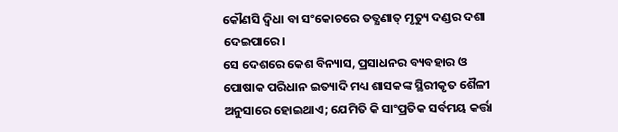କୌଣସି ଦ୍ବିଧା ବା ସଂକୋଚରେ ତତ୍କ୍ଷଣାତ୍ ମୃତ୍ୟୁ ଦଣ୍ଡର ଦଶା ଦେଇପାରେ।
ସେ ଦେଶରେ କେଶ ବିନ୍ୟାସ, ପ୍ରସାଧନର ବ୍ୟବହାର ଓ ପୋଷାକ ପରିଧାନ ଇତ୍ୟାଦି ମଧ୍ୟ ଶାସକଙ୍କ ସ୍ଥିରୀକୃତ ଶୈଳୀ ଅନୁସାରେ ହୋଇଥାଏ; ଯେମିତି କି ସାଂପ୍ରତିକ ସର୍ବମୟ କର୍ତ୍ତା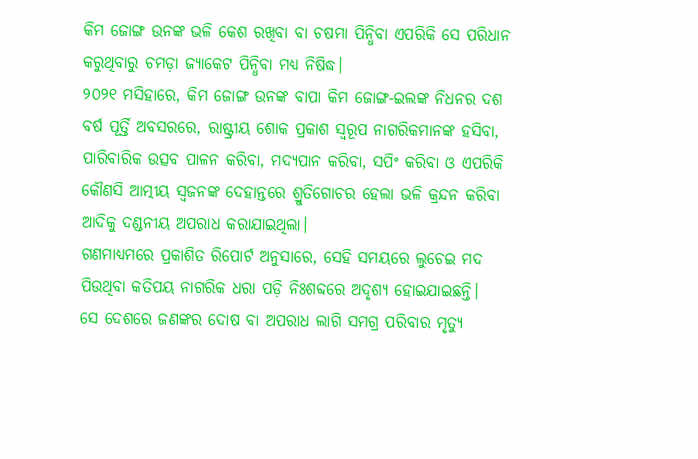କିମ ଜୋଙ୍ଗ ଉନଙ୍କ ଭଳି କେଶ ରଖିବା ବା ଚଷମା ପିନ୍ଧିବା ଏପରିକି ସେ ପରିଧାନ କରୁଥିବାରୁ ଚମଡ଼ା ଜ୍ୟାକେଟ ପିନ୍ଧିବା ମଧ୍ୟ ନିଷିଦ୍ଧ।
୨୦୨୧ ମସିହାରେ, କିମ ଜୋଙ୍ଗ ଉନଙ୍କ ବାପା କିମ ଜୋଙ୍ଗ-ଇଲଙ୍କ ନିଧନର ଦଶ ବର୍ଷ ପୂର୍ତ୍ତି ଅବସରରେ, ରାଷ୍ଟ୍ରୀୟ ଶୋକ ପ୍ରକାଶ ସ୍ବରୂପ ନାଗରିକମାନଙ୍କ ହସିବା, ପାରିବାରିକ ଉତ୍ସବ ପାଳନ କରିବା, ମଦ୍ୟପାନ କରିବା, ସପିଂ କରିବା ଓ ଏପରିକି କୌଣସି ଆତ୍ମୀୟ ସ୍ବଜନଙ୍କ ଦେହାନ୍ତରେ ଶ୍ରୁତିଗୋଚର ହେଲା ଭଳି କ୍ରନ୍ଦନ କରିବା ଆଦିକୁ ଦଣ୍ଡନୀୟ ଅପରାଧ କରାଯାଇଥିଲା।
ଗଣମାଧ୍ୟମରେ ପ୍ରକାଶିତ ରିପୋର୍ଟ ଅନୁସାରେ, ସେହି ସମୟରେ ଲୁଚେଇ ମଦ ପିଉଥିବା କତିପୟ ନାଗରିକ ଧରା ପଡ଼ି ନିଃଶବ୍ଦରେ ଅଦୃଶ୍ୟ ହୋଇଯାଇଛନ୍ତି।
ସେ ଦେଶରେ ଜଣଙ୍କର ଦୋଷ ବା ଅପରାଧ ଲାଗି ସମଗ୍ର ପରିବାର ମୃତ୍ୟୁ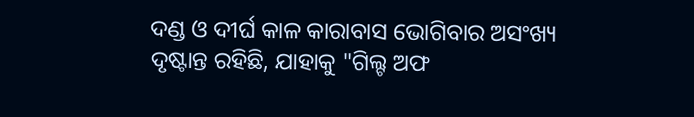ଦଣ୍ଡ ଓ ଦୀର୍ଘ କାଳ କାରାବାସ ଭୋଗିବାର ଅସଂଖ୍ୟ ଦୃଷ୍ଟାନ୍ତ ରହିଛି, ଯାହାକୁ "ଗିଲ୍ଟ ଅଫ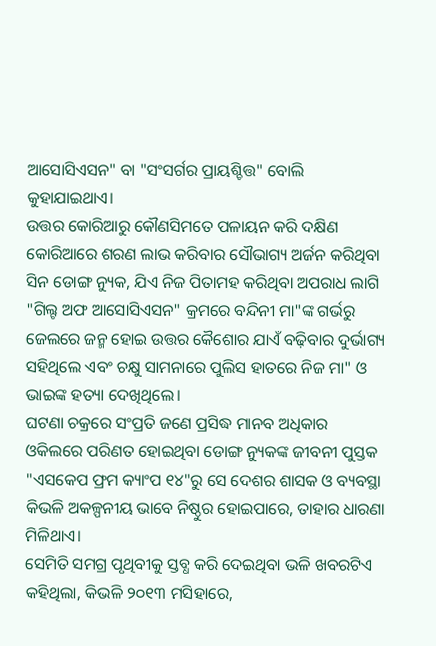ଆସୋସିଏସନ" ବା "ସଂସର୍ଗର ପ୍ରାୟଶ୍ଚିତ୍ତ" ବୋଲି କୁହାଯାଇଥାଏ।
ଉତ୍ତର କୋରିଆରୁ କୌଣସିମତେ ପଳାୟନ କରି ଦକ୍ଷିଣ କୋରିଆରେ ଶରଣ ଲାଭ କରିବାର ସୌଭାଗ୍ୟ ଅର୍ଜନ କରିଥିବା ସିନ ଡୋଙ୍ଗ ନ୍ୟୁକ, ଯିଏ ନିଜ ପିତାମହ କରିଥିବା ଅପରାଧ ଲାଗି "ଗିଲ୍ଟ ଅଫ ଆସୋସିଏସନ" କ୍ରମରେ ବନ୍ଦିନୀ ମା"ଙ୍କ ଗର୍ଭରୁ ଜେଲରେ ଜନ୍ମ ହୋଇ ଉତ୍ତର କୈଶୋର ଯାଏଁ ବଢ଼ିବାର ଦୁର୍ଭାଗ୍ୟ ସହିଥିଲେ ଏବଂ ଚକ୍ଷୁ ସାମନାରେ ପୁଲିସ ହାତରେ ନିଜ ମା" ଓ ଭାଇଙ୍କ ହତ୍ୟା ଦେଖିଥିଲେ।
ଘଟଣା ଚକ୍ରରେ ସଂପ୍ରତି ଜଣେ ପ୍ରସିଦ୍ଧ ମାନବ ଅଧିକାର ଓକିଲରେ ପରିଣତ ହୋଇଥିବା ଡୋଙ୍ଗ ନ୍ୟୁକଙ୍କ ଜୀବନୀ ପୁସ୍ତକ "ଏସକେପ ଫ୍ରମ କ୍ୟାଂପ ୧୪"ରୁ ସେ ଦେଶର ଶାସକ ଓ ବ୍ୟବସ୍ଥା କିଭଳି ଅକଳ୍ପନୀୟ ଭାବେ ନିଷ୍ଠୁର ହୋଇପାରେ, ତାହାର ଧାରଣା ମିଳିଥାଏ।
ସେମିତି ସମଗ୍ର ପୃଥିବୀକୁ ସ୍ତବ୍ଧ କରି ଦେଇଥିବା ଭଳି ଖବରଟିଏ କହିଥିଲା, କିଭଳି ୨୦୧୩ ମସିହାରେ,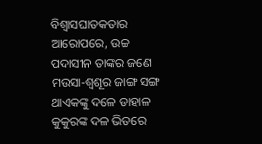ବିଶ୍ବାସଘାତକତାର ଆରୋପରେ, ଉଚ୍ଚ ପଦାସୀନ ତାଙ୍କର ଜଣେ ମଉସା-ଶ୍ବଶୂର ଜାଙ୍ଗ ସଙ୍ଗ ଥାଏକଙ୍କୁ ଦଳେ ଡାହାଳ କୁକୁରଙ୍କ ଦଳ ଭିତରେ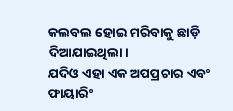କଲବଲ ହୋଇ ମରିବାକୁ ଛାଡ଼ି ଦିଆଯାଇଥିଲା।
ଯଦିଓ ଏହା ଏକ ଅପପ୍ରଚାର ଏବଂ ଫାୟାରିଂ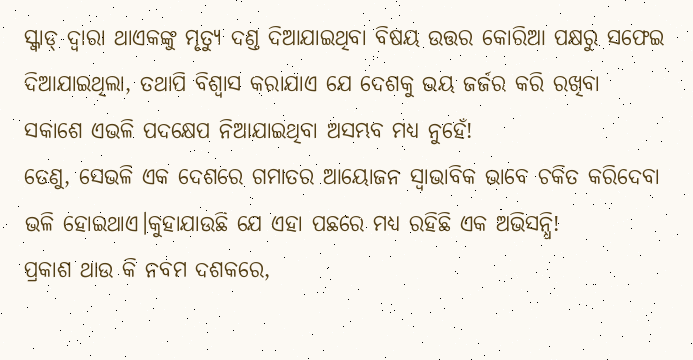ସ୍କ୍ବାଡ୍ ଦ୍ବାରା ଥାଏକଙ୍କୁ ମୃତ୍ୟୁ ଦଣ୍ଡ ଦିଆଯାଇଥିବା ବିଷୟ ଉତ୍ତର କୋରିଆ ପକ୍ଷରୁ ସଫେଇ ଦିଆଯାଇଥିଲା, ତଥାପି ବିଶ୍ବାସ କରାଯାଏ ଯେ ଦେଶକୁ ଭୟ ଜର୍ଜର କରି ରଖିବା ସକାଶେ ଏଭଳି ପଦକ୍ଷେପ ନିଆଯାଇଥିବା ଅସମ୍ଭବ ମଧ୍ୟ ନୁହେଁ!
ତେଣୁ, ସେଭଳି ଏକ ଦେଶରେ ଗମାତର ଆୟୋଜନ ସ୍ବାଭାବିକ ଭାବେ ଚକିତ କରିଦେବା ଭଳି ହୋଇଥାଏ।କୁହାଯାଉଛି ଯେ ଏହା ପଛରେ ମଧ୍ୟ ରହିଛି ଏକ ଅଭିସନ୍ଧି!
ପ୍ରକାଶ ଥାଉ କି ନବମ ଦଶକରେ,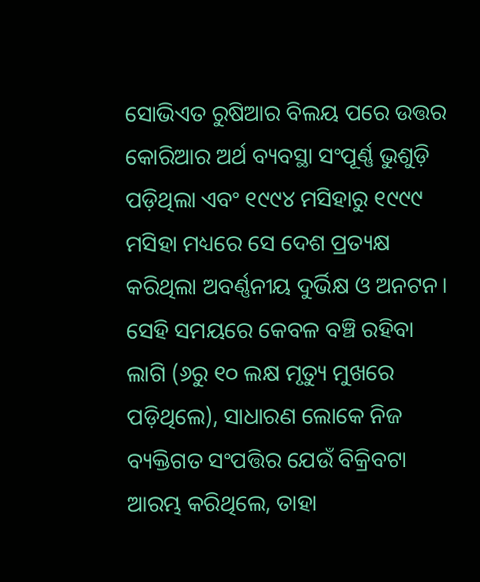ସୋଭିଏତ ରୁଷିଆର ବିଲୟ ପରେ ଉତ୍ତର କୋରିଆର ଅର୍ଥ ବ୍ୟବସ୍ଥା ସଂପୂର୍ଣ୍ଣ ଭୁଶୁଡ଼ି ପଡ଼ିଥିଲା ଏବଂ ୧୯୯୪ ମସିହାରୁ ୧୯୯୯ ମସିହା ମଧ୍ୟରେ ସେ ଦେଶ ପ୍ରତ୍ୟକ୍ଷ କରିଥିଲା ଅବର୍ଣ୍ଣନୀୟ ଦୁର୍ଭିକ୍ଷ ଓ ଅନଟନ।
ସେହି ସମୟରେ କେବଳ ବଞ୍ଚି ରହିବା ଲାଗି (୬ରୁ ୧୦ ଲକ୍ଷ ମୃତ୍ୟୁ ମୁଖରେ ପଡ଼ିଥିଲେ), ସାଧାରଣ ଲୋକେ ନିଜ ବ୍ୟକ୍ତିଗତ ସଂପତ୍ତିର ଯେଉଁ ବିକ୍ରିବଟା ଆରମ୍ଭ କରିଥିଲେ, ତାହା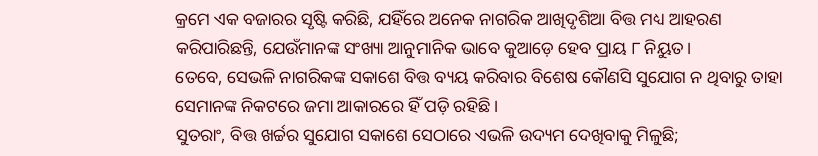କ୍ରମେ ଏକ ବଜାରର ସୃଷ୍ଟି କରିଛି, ଯହିଁରେ ଅନେକ ନାଗରିକ ଆଖିଦୃଶିଆ ବିତ୍ତ ମଧ୍ୟ ଆହରଣ କରିପାରିଛନ୍ତି, ଯେଉଁମାନଙ୍କ ସଂଖ୍ୟା ଆନୁମାନିକ ଭାବେ କୁଆଡ଼େ ହେବ ପ୍ରାୟ ୮ ନିୟୁତ।
ତେବେ, ସେଭଳି ନାଗରିକଙ୍କ ସକାଶେ ବିତ୍ତ ବ୍ୟୟ କରିବାର ବିଶେଷ କୌଣସି ସୁଯୋଗ ନ ଥିବାରୁ ତାହା ସେମାନଙ୍କ ନିକଟରେ ଜମା ଆକାରରେ ହିଁ ପଡ଼ି ରହିଛି।
ସୁତରାଂ, ବିତ୍ତ ଖର୍ଚ୍ଚର ସୁଯୋଗ ସକାଶେ ସେଠାରେ ଏଭଳି ଉଦ୍ୟମ ଦେଖିବାକୁ ମିଳୁଛି;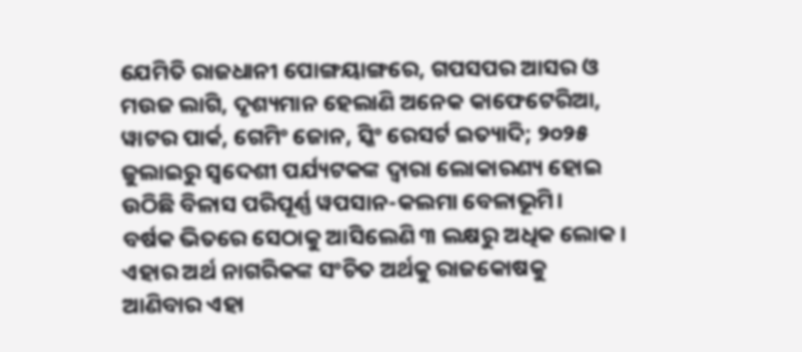ଯେମିତି ରାଜଧାନୀ ପୋଙ୍ଗୟାଙ୍ଗରେ, ଗପସପର ଆସର ଓ ମଉଜ ଲାଗି, ଦୃଶ୍ୟମାନ ହେଲାଣି ଅନେକ କାଫେଟେରିଆ, ୱାଟର ପାର୍କ, ଗେମିଂ ଜୋନ, ସ୍କିଂ ରେସର୍ଟ ଇତ୍ୟାଦି; ୨୦୨୫ ଜୁଲାଇରୁ ସ୍ବଦେଶୀ ପର୍ଯ୍ୟଟକଙ୍କ ଦ୍ବାରା ଲୋକାରଣ୍ୟ ହୋଇ ଉଠିଛି ବିଳାସ ପରିପୂର୍ଣ୍ଣ ୱପସାନ-କଲମା ବେଳାଭୂମି।
ବର୍ଷକ ଭିତରେ ସେଠାକୁ ଆସିଲେଣି ୩ ଲକ୍ଷରୁ ଅଧିକ ଲୋକ।
ଏହାର ଅର୍ଥ ନାଗରିକଙ୍କ ସଂଚିତ ଅର୍ଥକୁ ରାଜକୋଷକୁ ଆଣିବାର ଏହା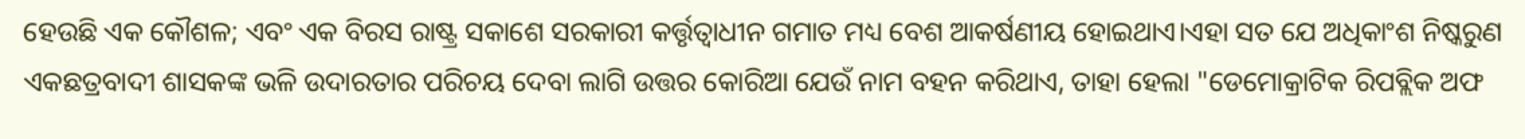ହେଉଛି ଏକ କୌଶଳ; ଏବଂ ଏକ ବିରସ ରାଷ୍ଟ୍ର ସକାଶେ ସରକାରୀ କର୍ତ୍ତୃତ୍ବାଧୀନ ଗମାତ ମଧ୍ୟ ବେଶ ଆକର୍ଷଣୀୟ ହୋଇଥାଏ।ଏହା ସତ ଯେ ଅଧିକାଂଶ ନିଷ୍କରୁଣ ଏକଛତ୍ରବାଦୀ ଶାସକଙ୍କ ଭଳି ଉଦାରତାର ପରିଚୟ ଦେବା ଲାଗି ଉତ୍ତର କୋରିଆ ଯେଉଁ ନାମ ବହନ କରିଥାଏ, ତାହା ହେଲା "ଡେମୋକ୍ରାଟିକ ରିପବ୍ଲିକ ଅଫ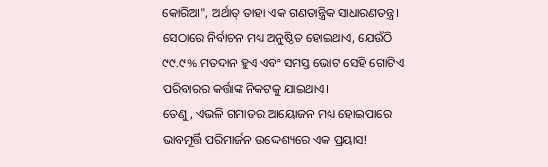କୋରିଆ", ଅର୍ଥାତ୍ ତାହା ଏକ ଗଣତାନ୍ତ୍ରିକ ସାଧାରଣତନ୍ତ୍ର।
ସେଠାରେ ନିର୍ବାଚନ ମଧ୍ୟ ଅନୁଷ୍ଠିତ ହୋଇଥାଏ, ଯେଉଁଠି ୯୯.୯% ମତଦାନ ହୁଏ ଏବଂ ସମସ୍ତ ଭୋଟ ସେହି ଗୋଟିଏ ପରିବାରର କର୍ତ୍ତାଙ୍କ ନିକଟକୁ ଯାଇଥାଏ।
ତେଣୁ, ଏଭଳି ଗମାତର ଆୟୋଜନ ମଧ୍ୟ ହୋଇପାରେ ଭାବମୂର୍ତ୍ତି ପରିମାର୍ଜନ ଉଦ୍ଦେଶ୍ୟରେ ଏକ ପ୍ରୟାସ!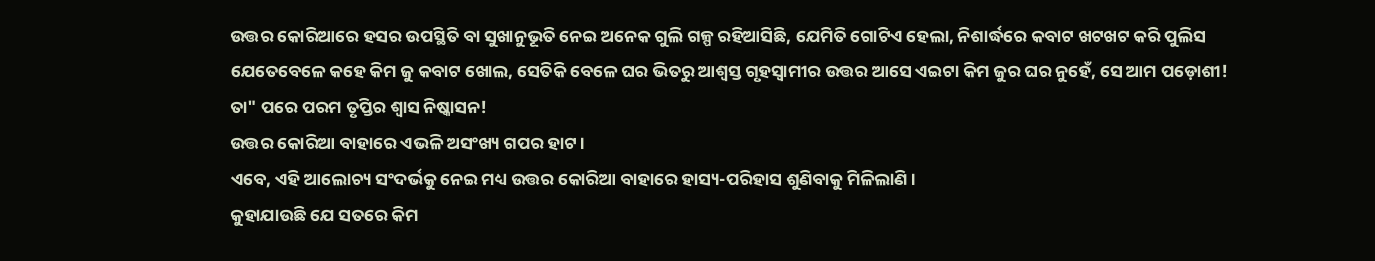ଉତ୍ତର କୋରିଆରେ ହସର ଉପସ୍ଥିତି ବା ସୁଖାନୁଭୂତି ନେଇ ଅନେକ ଗୁଲି ଗଳ୍ପ ରହିଆସିଛି, ଯେମିତି ଗୋଟିଏ ହେଲା, ନିଶାର୍ଦ୍ଧରେ କବାଟ ଖଟଖଟ କରି ପୁଲିସ ଯେତେବେଳେ କହେ କିମ ଜୁ କବାଟ ଖୋଲ, ସେତିକି ବେଳେ ଘର ଭିତରୁ ଆଶ୍ବସ୍ତ ଗୃହସ୍ବାମୀର ଉତ୍ତର ଆସେ ଏଇଟା କିମ ଜୁର ଘର ନୁହେଁ, ସେ ଆମ ପଡ଼ୋଶୀ!
ତା" ପରେ ପରମ ତୃପ୍ତିର ଶ୍ବାସ ନିଷ୍କାସନ!
ଉତ୍ତର କୋରିଆ ବାହାରେ ଏଭଳି ଅସଂଖ୍ୟ ଗପର ହାଟ।
ଏବେ, ଏହି ଆଲୋଚ୍ୟ ସଂଦର୍ଭକୁ ନେଇ ମଧ୍ୟ ଉତ୍ତର କୋରିଆ ବାହାରେ ହାସ୍ୟ-ପରିହାସ ଶୁଣିବାକୁ ମିଳିଲାଣି।
କୁହାଯାଉଛି ଯେ ସତରେ କିମ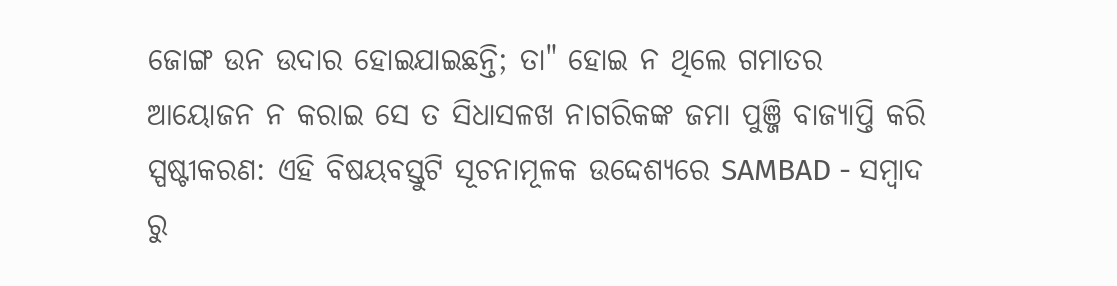ଜୋଙ୍ଗ ଉନ ଉଦାର ହୋଇଯାଇଛନ୍ତି; ତା" ହୋଇ ନ ଥିଲେ ଗମାତର ଆୟୋଜନ ନ କରାଇ ସେ ତ ସିଧାସଳଖ ନାଗରିକଙ୍କ ଜମା ପୁଞ୍ଜି ବାଜ୍ୟାପ୍ତି କରି
ସ୍ପଷ୍ଟୀକରଣ: ଏହି ବିଷୟବସ୍ତୁଟି ସୂଚନାମୂଳକ ଉଦ୍ଦେଶ୍ୟରେ SAMBAD - ସମ୍ବାଦ ରୁ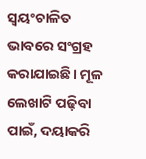ସ୍ୱୟଂଚାଳିତ ଭାବରେ ସଂଗ୍ରହ କରାଯାଇଛି। ମୂଳ ଲେଖାଟି ପଢ଼ିବା ପାଇଁ, ଦୟାକରି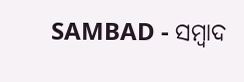SAMBAD - ସମ୍ବାଦ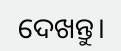ଦେଖନ୍ତୁ।